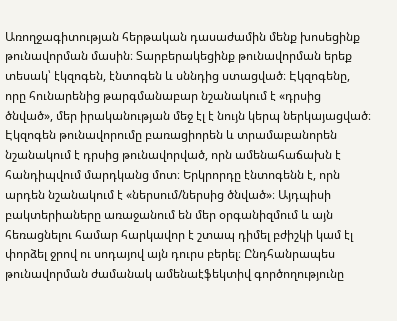Առողջագիտության հերթական դասաժամին մենք խոսեցինք թունավորման մասին։ Տարբերակեցինք թունավորման երեք տեսակ՝ էկզոգեն, էնտոգեն և սննդից ստացված։ Էկզոգենը, որը հունարենից թարգմանաբար նշանակում է «դրսից ծնված», մեր իրականության մեջ էլ է նույն կերպ ներկայացված։ Էկզոգեն թունավորումը բառացիորեն և տրամաբանորեն նշանակում է դրսից թունավորված, որն ամենահաճախն է հանդիպվում մարդկանց մոտ։ Երկրորդը էնտոգենն է, որն արդեն նշանակում է «ներսում/ներսից ծնված»։ Այդպիսի բակտերիաները առաջանում են մեր օրգանիզմում և այն հեռացնելու համար հարկավոր է շտապ դիմել բժիշկի կամ էլ փորձել ջրով ու սոդայով այն դուրս բերել։ Ընդհանրապես թունավորման ժամանակ ամենաէֆեկտիվ գործողությունը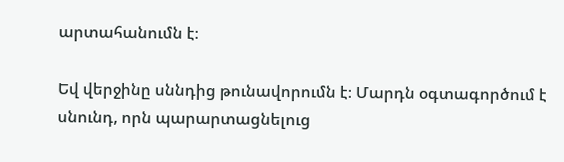արտահանումն է։

Եվ վերջինը սննդից թունավորումն է։ Մարդն օգտագործում է սնունդ, որն պարարտացնելուց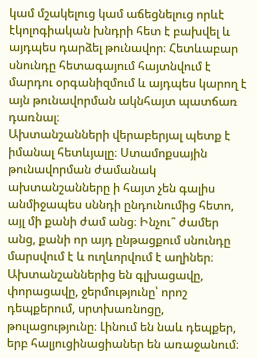կամ մշակելուց կամ աճեցնելուց որևէ էկոլոգիական խնդրի հետ է բախվել և այդպես դարձել թունավոր։ Հետևաբար սնունդը հետագայում հայտնվում է մարդու օրգանիզմում և այդպես կարող է այն թունավորման ակնհայտ պատճառ դառնալ։
Ախտանշանների վերաբերյալ պետք է իմանալ հետևյալը։ Ստամոքսային թունավորման ժամանակ ախտանշանները ի հայտ չեն գալիս անմիջապես սննդի ընդունումից հետո, այլ մի քանի ժամ անց։ Ինչու՞ ժամեր անց, քանի որ այդ ընթացքում սնունդը մարսվում է և ուղևորվում է աղիներ։ Ախտանշաններից են գլխացավը, փորացավը, ջերմությունը՝ որոշ դեպքերում, սրտխառնոցը, թուլացությունը։ Լինում են նաև դեպքեր, երբ հալյուցինացիաներ են առաջանում։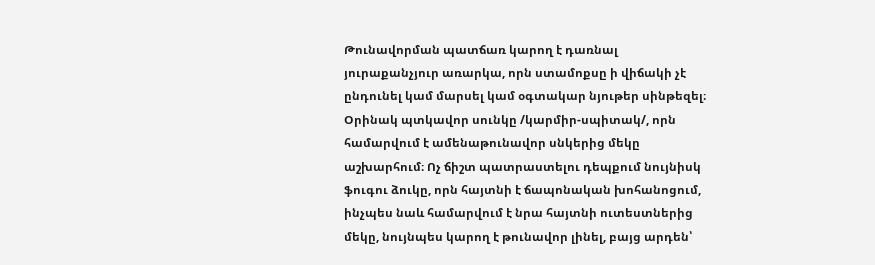Թունավորման պատճառ կարող է դառնալ յուրաքանչյուր առարկա, որն ստամոքսը ի վիճակի չէ ընդունել կամ մարսել կամ օգտակար նյութեր սինթեզել։ Օրինակ պտկավոր սունկը /կարմիր-սպիտակ/, որն համարվում է ամենաթունավոր սնկերից մեկը աշխարհում։ Ոչ ճիշտ պատրաստելու դեպքում նույնիսկ ֆուգու ձուկը, որն հայտնի է ճապոնական խոհանոցում, ինչպես նաև համարվում է նրա հայտնի ուտեստներից մեկը, նույնպես կարող է թունավոր լինել, բայց արդեն՝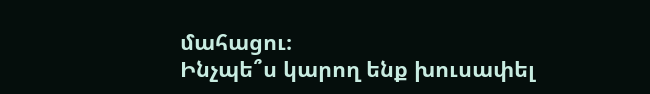մահացու։
Ինչպե՞ս կարող ենք խուսափել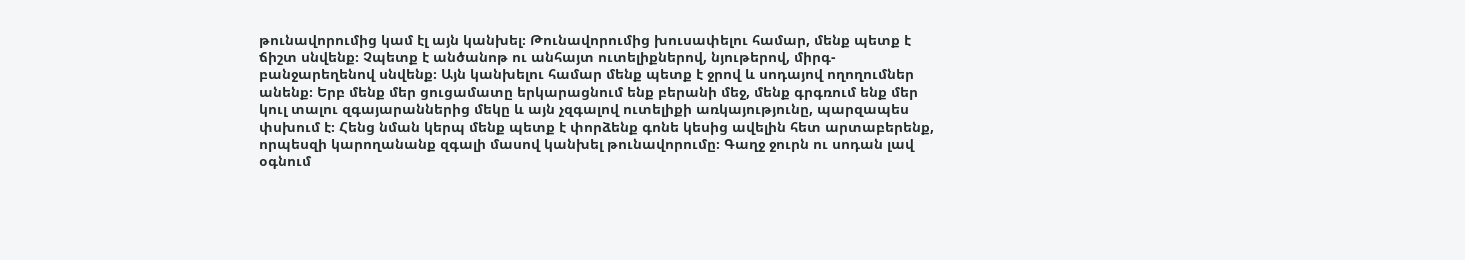թունավորումից կամ էլ այն կանխել։ Թունավորումից խուսափելու համար, մենք պետք է ճիշտ սնվենք։ Չպետք է անծանոթ ու անհայտ ուտելիքներով, նյութերով, միրգ-բանջարեղենով սնվենք։ Այն կանխելու համար մենք պետք է ջրով և սոդայով ողողումներ անենք։ Երբ մենք մեր ցուցամատը երկարացնում ենք բերանի մեջ, մենք գրգռում ենք մեր կուլ տալու զգայարաններից մեկը և այն չզգալով ուտելիքի առկայությունը, պարզապես փսխում է։ Հենց նման կերպ մենք պետք է փորձենք գոնե կեսից ավելին հետ արտաբերենք, որպեսզի կարողանանք զգալի մասով կանխել թունավորումը։ Գաղջ ջուրն ու սոդան լավ օգնում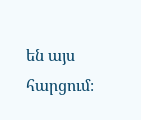են այս հարցում։